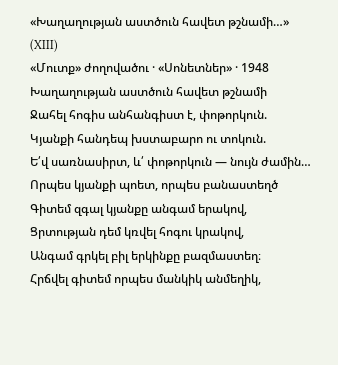«Խաղաղության աստծուն հավետ թշնամի…»
(XIII)
«Մուտք» ժողովածու · «Սոնետներ» · 1948
Խաղաղության աստծուն հավետ թշնամի
Ջահել հոգիս անհանգիստ է, փոթորկուն.
Կյանքի հանդեպ խստաբարո ու տոկուն.
Ե՛վ սառնասիրտ, և՛ փոթորկուն — նույն ժամին…
Որպես կյանքի պոետ, որպես բանաստեղծ
Գիտեմ զգալ կյանքը անգամ երակով,
Ցրտության դեմ կռվել հոգու կրակով,
Անգամ գրկել բիլ երկինքը բազմաստեղ։
Հրճվել գիտեմ որպես մանկիկ անմեղիկ,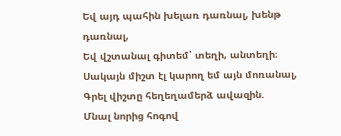Եվ այդ պահին խելառ դառնալ, խենթ դառնալ,
Եվ վշտանալ գիտեմ՝ տեղի, անտեղի։
Սակայն միշտ էլ կարող եմ այն մոռանալ,
Գրել վիշտը հեղեղամերձ ավազին.
Մնալ նորից հոգով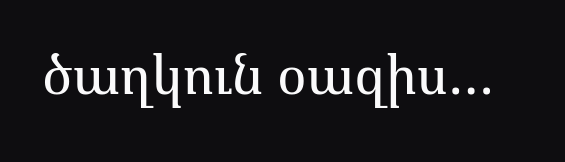ծաղկուն օազիս…